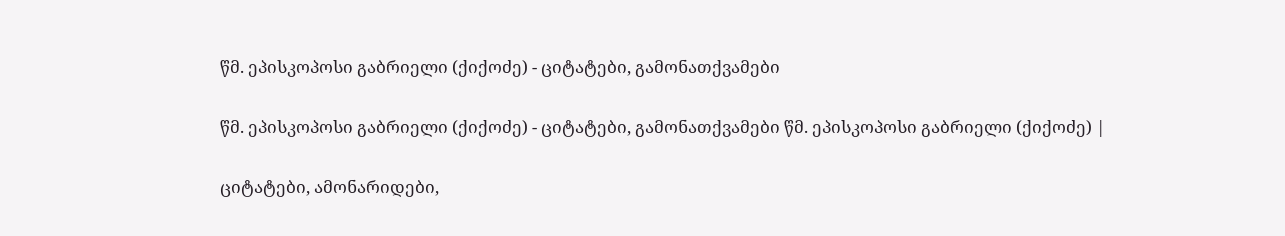წმ. ეპისკოპოსი გაბრიელი (ქიქოძე) - ციტატები, გამონათქვამები

წმ. ეპისკოპოსი გაბრიელი (ქიქოძე) - ციტატები, გამონათქვამები წმ. ეპისკოპოსი გაბრიელი (ქიქოძე) |

ციტატები, ამონარიდები,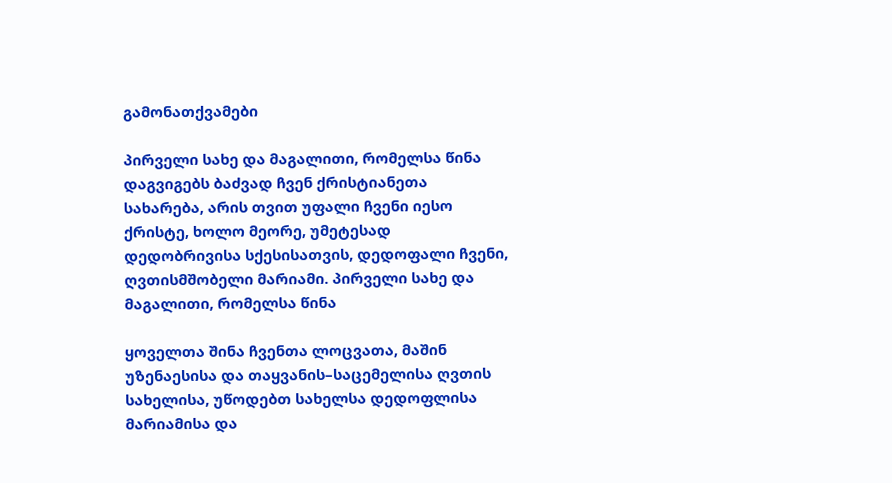გამონათქვამები

პირველი სახე და მაგალითი, რომელსა წინა დაგვიგებს ბაძვად ჩვენ ქრისტიანეთა სახარება, არის თვით უფალი ჩვენი იესო ქრისტე, ხოლო მეორე, უმეტესად დედობრივისა სქესისათვის, დედოფალი ჩვენი, ღვთისმშობელი მარიამი. პირველი სახე და მაგალითი, რომელსა წინა

ყოველთა შინა ჩვენთა ლოცვათა, მაშინ უზენაესისა და თაყვანის–საცემელისა ღვთის სახელისა, უწოდებთ სახელსა დედოფლისა მარიამისა და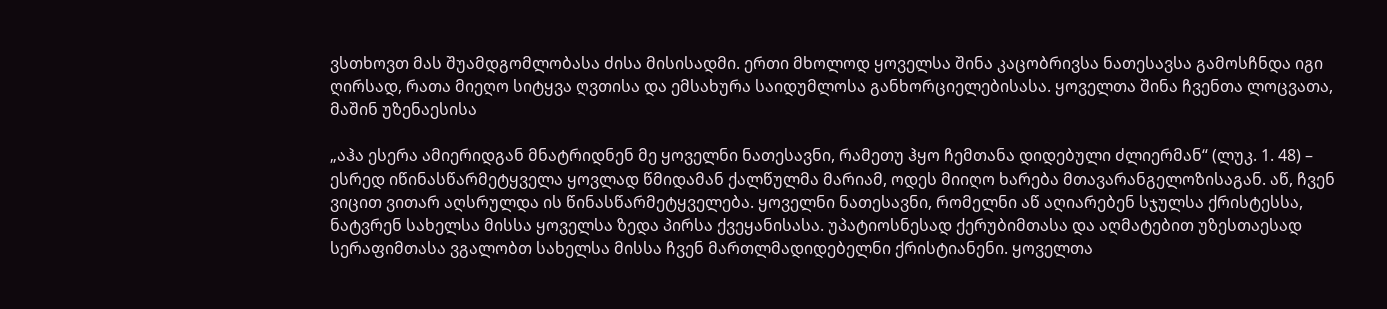ვსთხოვთ მას შუამდგომლობასა ძისა მისისადმი. ერთი მხოლოდ ყოველსა შინა კაცობრივსა ნათესავსა გამოსჩნდა იგი ღირსად, რათა მიეღო სიტყვა ღვთისა და ემსახურა საიდუმლოსა განხორციელებისასა. ყოველთა შინა ჩვენთა ლოცვათა, მაშინ უზენაესისა

„აჰა ესერა ამიერიდგან მნატრიდნენ მე ყოველნი ნათესავნი, რამეთუ ჰყო ჩემთანა დიდებული ძლიერმან“ (ლუკ. 1. 48) – ესრედ იწინასწარმეტყველა ყოვლად წმიდამან ქალწულმა მარიამ, ოდეს მიიღო ხარება მთავარანგელოზისაგან. აწ, ჩვენ ვიცით ვითარ აღსრულდა ის წინასწარმეტყველება. ყოველნი ნათესავნი, რომელნი აწ აღიარებენ სჯულსა ქრისტესსა, ნატვრენ სახელსა მისსა ყოველსა ზედა პირსა ქვეყანისასა. უპატიოსნესად ქერუბიმთასა და აღმატებით უზესთაესად სერაფიმთასა ვგალობთ სახელსა მისსა ჩვენ მართლმადიდებელნი ქრისტიანენი. ყოველთა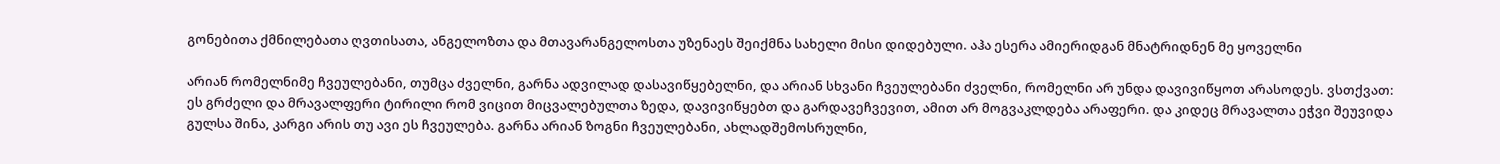გონებითა ქმნილებათა ღვთისათა, ანგელოზთა და მთავარანგელოსთა უზენაეს შეიქმნა სახელი მისი დიდებული. აჰა ესერა ამიერიდგან მნატრიდნენ მე ყოველნი

არიან რომელნიმე ჩვეულებანი, თუმცა ძველნი, გარნა ადვილად დასავიწყებელნი, და არიან სხვანი ჩვეულებანი ძველნი, რომელნი არ უნდა დავივიწყოთ არასოდეს. ვსთქვათ: ეს გრძელი და მრავალფერი ტირილი რომ ვიცით მიცვალებულთა ზედა, დავივიწყებთ და გარდავეჩვევით, ამით არ მოგვაკლდება არაფერი. და კიდეც მრავალთა ეჭვი შეუვიდა გულსა შინა, კარგი არის თუ ავი ეს ჩვეულება. გარნა არიან ზოგნი ჩვეულებანი, ახლადშემოსრულნი,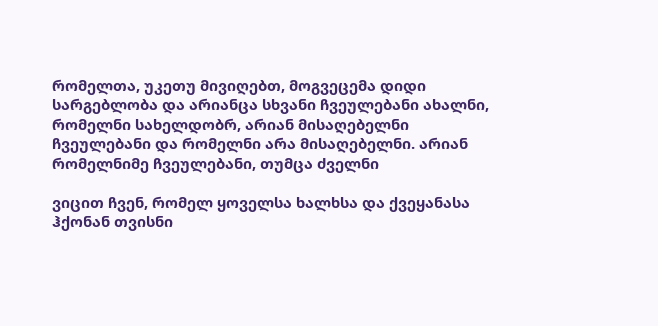რომელთა, უკეთუ მივიღებთ, მოგვეცემა დიდი სარგებლობა და არიანცა სხვანი ჩვეულებანი ახალნი, რომელნი სახელდობრ, არიან მისაღებელნი ჩვეულებანი და რომელნი არა მისაღებელნი. არიან რომელნიმე ჩვეულებანი, თუმცა ძველნი

ვიცით ჩვენ, რომელ ყოველსა ხალხსა და ქვეყანასა ჰქონან თვისნი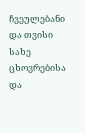ჩვეულებანი და თვისი სახე ცხოვრებისა და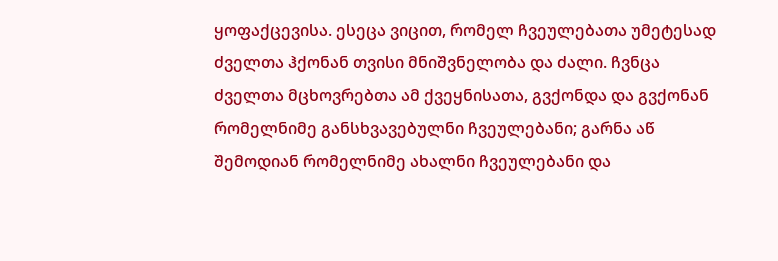ყოფაქცევისა. ესეცა ვიცით, რომელ ჩვეულებათა უმეტესად ძველთა ჰქონან თვისი მნიშვნელობა და ძალი. ჩვნცა ძველთა მცხოვრებთა ამ ქვეყნისათა, გვქონდა და გვქონან რომელნიმე განსხვავებულნი ჩვეულებანი; გარნა აწ შემოდიან რომელნიმე ახალნი ჩვეულებანი და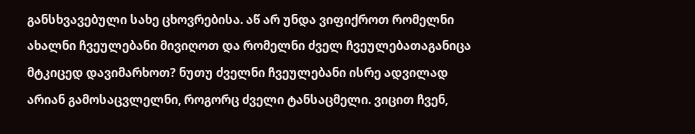განსხვავებული სახე ცხოვრებისა. აწ არ უნდა ვიფიქროთ რომელნი ახალნი ჩვეულებანი მივიღოთ და რომელნი ძველ ჩვეულებათაგანიცა მტკიცედ დავიმარხოთ? ნუთუ ძველნი ჩვეულებანი ისრე ადვილად არიან გამოსაცვლელნი, როგორც ძველი ტანსაცმელი. ვიცით ჩვენ,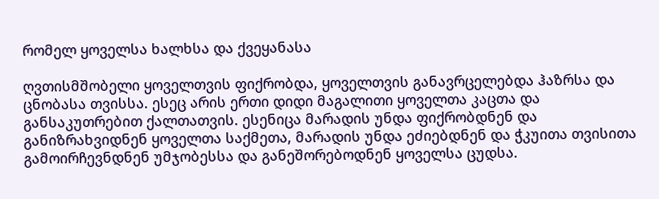რომელ ყოველსა ხალხსა და ქვეყანასა

ღვთისმშობელი ყოველთვის ფიქრობდა, ყოველთვის განავრცელებდა ჰაზრსა და ცნობასა თვისსა. ესეც არის ერთი დიდი მაგალითი ყოველთა კაცთა და განსაკუთრებით ქალთათვის. ესენიცა მარადის უნდა ფიქრობდნენ და განიზრახვიდნენ ყოველთა საქმეთა, მარადის უნდა ეძიებდნენ და ჭკუითა თვისითა გამოირჩევნდნენ უმჯობესსა და განეშორებოდნენ ყოველსა ცუდსა.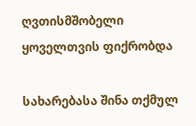ღვთისმშობელი ყოველთვის ფიქრობდა

სახარებასა შინა თქმულ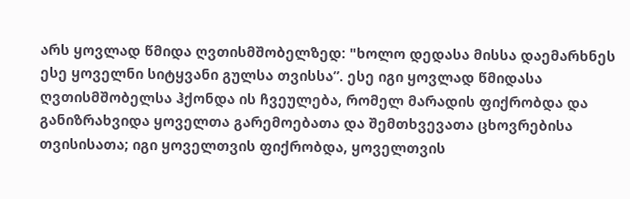არს ყოვლად წმიდა ღვთისმშობელზედ: "ხოლო დედასა მისსა დაემარხნეს ესე ყოველნი სიტყვანი გულსა თვისსა”. ესე იგი ყოვლად წმიდასა ღვთისმშობელსა ჰქონდა ის ჩვეულება, რომელ მარადის ფიქრობდა და განიზრახვიდა ყოველთა გარემოებათა და შემთხვევათა ცხოვრებისა თვისისათა; იგი ყოველთვის ფიქრობდა, ყოველთვის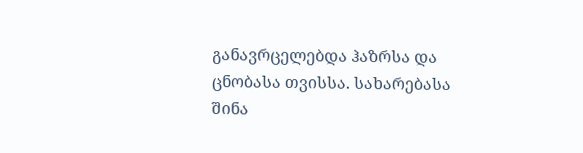განავრცელებდა ჰაზრსა და ცნობასა თვისსა. სახარებასა შინა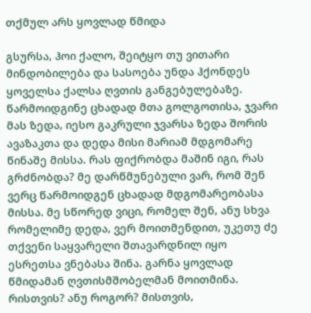თქმულ არს ყოვლად წმიდა

გსურსა, ჰოი ქალო, შეიტყო თუ ვითარი მინდობილება და სასოება უნდა ჰქონდეს ყოველსა ქალსა ღვთის განგებულებაზე. წარმოიდგინე ცხადად მთა გოლგოთისა, ჯვარი მას ზედა, იესო გაკრული ჯვარსა ზედა შორის ავაზაკთა და დედა მისი მარიამ მდგომარე წინაშე მისსა. რას ფიქრობდა მაშინ იგი, რას გრძნობდა? მე დარწმუნებული ვარ, რომ შენ ვერც წარმოიდგენ ცხადად მდგომარეობასა მისსა. მე სწორედ ვიცი, რომელ შენ, ანუ სხვა რომელიმე დედა, ვერ მოითმენდით, უკეთუ ძე თქვენი საყვარელი შთავარდნილ იყო ესრეთსა ვნებასა შინა. გარნა ყოვლად წმიდამან ღვთისმშობელმან მოითმინა. რისთვის? ანუ როგორ? მისთვის,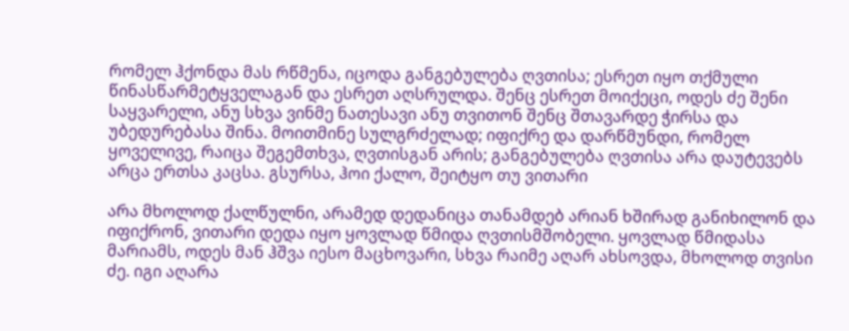რომელ ჰქონდა მას რწმენა, იცოდა განგებულება ღვთისა; ესრეთ იყო თქმული წინასწარმეტყველაგან და ესრეთ აღსრულდა. შენც ესრეთ მოიქეცი, ოდეს ძე შენი საყვარელი, ანუ სხვა ვინმე ნათესავი ანუ თვითონ შენც შთავარდე ჭირსა და უბედურებასა შინა. მოითმინე სულგრძელად; იფიქრე და დარწმუნდი, რომელ ყოველივე, რაიცა შეგემთხვა, ღვთისგან არის; განგებულება ღვთისა არა დაუტევებს არცა ერთსა კაცსა. გსურსა, ჰოი ქალო, შეიტყო თუ ვითარი

არა მხოლოდ ქალწულნი, არამედ დედანიცა თანამდებ არიან ხშირად განიხილონ და იფიქრონ, ვითარი დედა იყო ყოვლად წმიდა ღვთისმშობელი. ყოვლად წმიდასა მარიამს, ოდეს მან ჰშვა იესო მაცხოვარი, სხვა რაიმე აღარ ახსოვდა, მხოლოდ თვისი ძე. იგი აღარა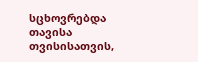სცხოვრებდა თავისა თვისისათვის,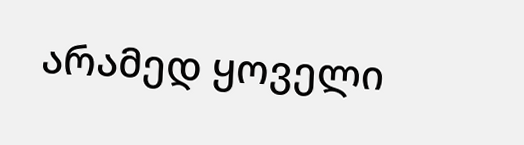არამედ ყოველი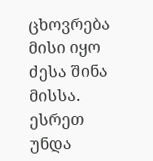ცხოვრება მისი იყო ძესა შინა მისსა. ესრეთ უნდა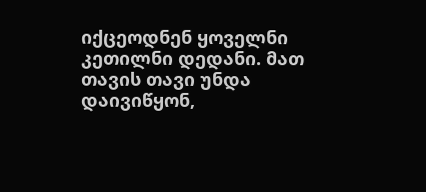იქცეოდნენ ყოველნი კეთილნი დედანი. მათ თავის თავი უნდა დაივიწყონ,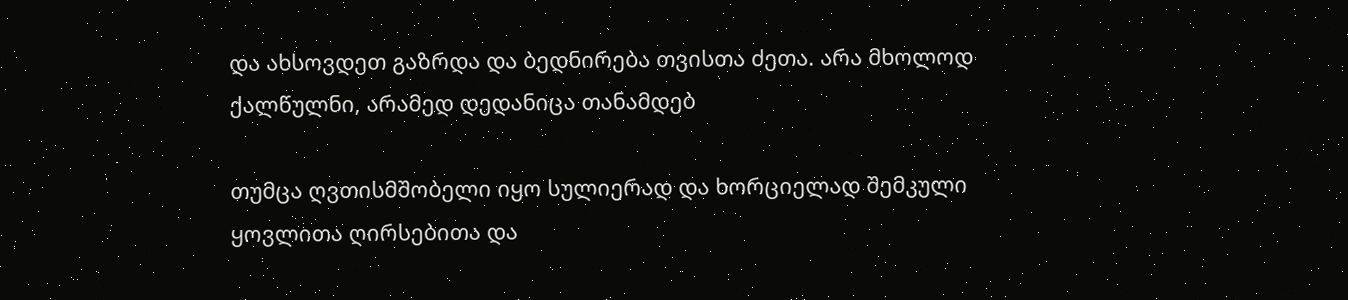და ახსოვდეთ გაზრდა და ბედნირება თვისთა ძეთა. არა მხოლოდ ქალწულნი, არამედ დედანიცა თანამდებ

თუმცა ღვთისმშობელი იყო სულიერად და ხორციელად შემკული ყოვლითა ღირსებითა და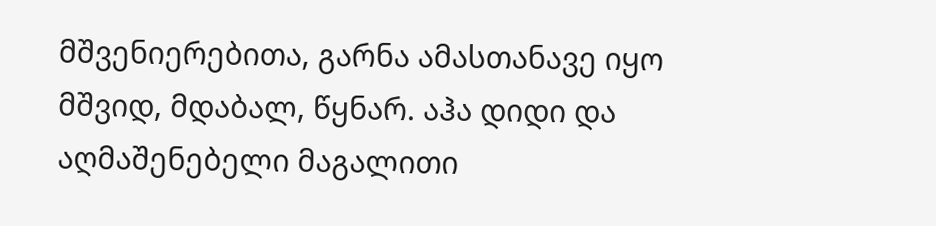მშვენიერებითა, გარნა ამასთანავე იყო მშვიდ, მდაბალ, წყნარ. აჰა დიდი და აღმაშენებელი მაგალითი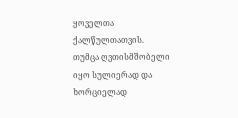ყოველთა ქალწულთათვის. თუმცა ღვთისმშობელი იყო სულიერად და ხორციელად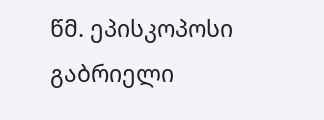წმ. ეპისკოპოსი გაბრიელი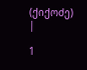(ქიქოძე) |

1